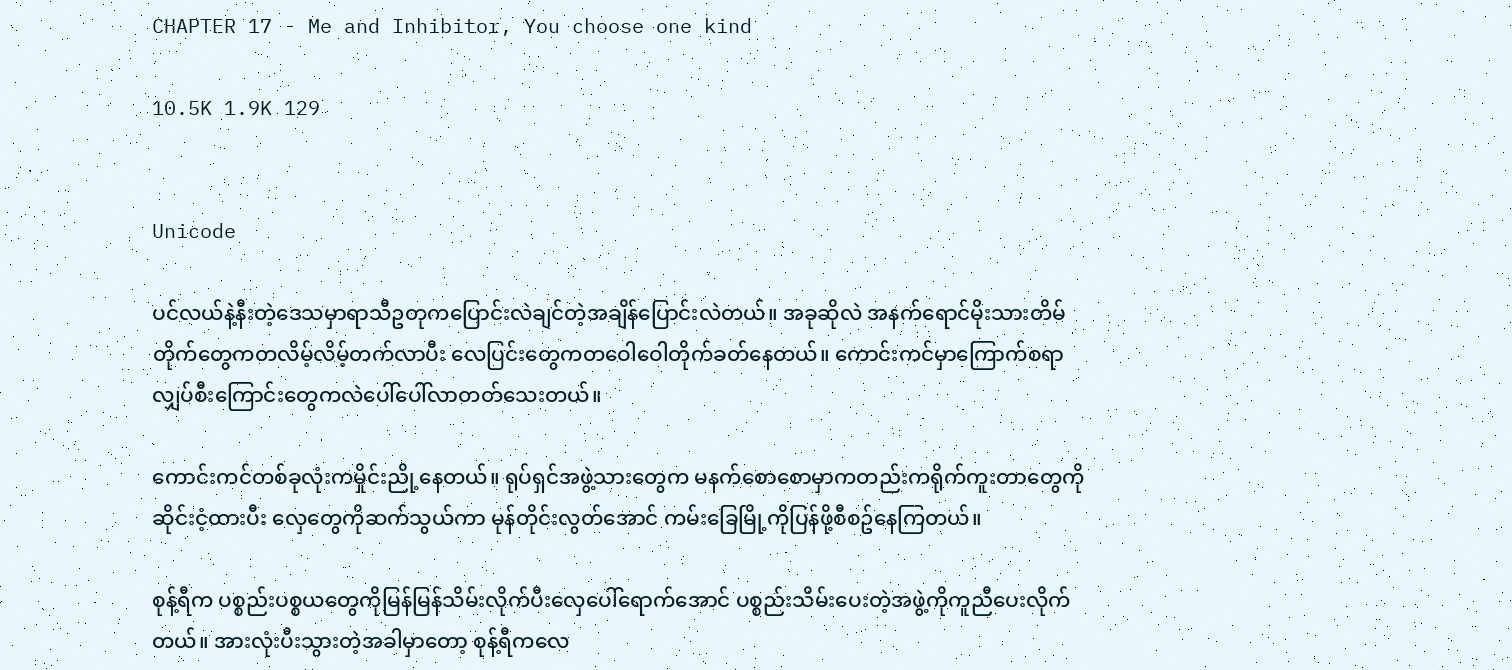CHAPTER 17 - Me and Inhibitor, You choose one kind

10.5K 1.9K 129


Unicode

ပင်လယ်နဲ့နီးတဲ့ဒေသမှာရာသီဥတုကပြောင်းလဲချင်တဲ့အချိန်ပြောင်းလဲတယ်။ အခုဆိုလဲ အနက်ရောင်မိုးသားတိမ်တိုက်တွေကတလိမ့်လိမ့်တက်လာပီး လေပြင်းတွေကတဝေါဝေါတိုက်ခတ်နေတယ်။ ကောင်းကင်မှာကြောက်စရာ လျှပ်စီးကြောင်းတွေကလဲပေါ်ပေါ်လာတတ်သေးတယ်။

ကောင်းကင်တစ်ခုလုံးကမှိုင်းညို့နေတယ်။ ရုပ်ရှင်အဖွဲ့သားတွေက မနက်စောစောမှာကတည်းကရိုက်ကူးတာတွေကိုဆိုင်းငံ့ထားပီး လှေတွေကိုဆက်သွယ်ကာ မုန်တိုင်းလွတ်အောင် ကမ်းခြေမြို့ကိုပြန်ဖို့စီစဥ်နေကြတယ်။

စုန့်ရီက ပစ္စည်းပစ္စယတွေကိုမြန်မြန်သိမ်းလိုက်ပီးလှေပေါ်ရောက်အောင် ပစ္စည်းသိမ်းပေးတဲ့အဖွဲ့ကိုကူညီပေးလိုက်တယ်။ အားလုံးပီးသွားတဲ့အခါမှာတော့ စုန့်ရီကလေ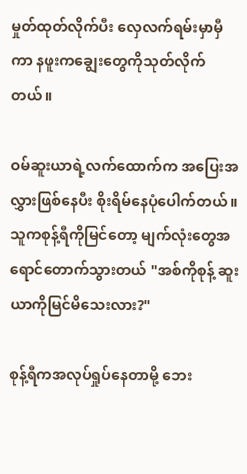မှုတ်ထုတ်လိုက်ပီး လှေလက်ရမ်းမှာမှီကာ နဖူးကချွေးတွေကိုသုတ်လိုက်တယ်။

ဝမ်ဆူးယာရဲ့လက်ထောက်က အပြေးအလွှားဖြစ်နေပီး စိုးရိမ်နေပုံပေါက်တယ်။ သူကစုန့်ရီကိုမြင်တော့ မျက်လုံးတွေအရောင်တောက်သွားတယ် "အစ်ကိုစုန့် ဆူးယာကိုမြင်မိသေးလား?"

စုန့်ရီကအလုပ်ရှုပ်နေတာမို့ ဘေး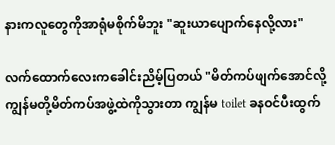နားကလူတွေကိုအာရုံမစိုက်မိဘူး "ဆူးယာပျောက်နေလို့လား"

လက်ထောက်လေးကခေါင်းညိမ့်ပြတယ် "မိတ်ကပ်ဖျက်အောင်လို့ ကျွန်မတို့မိတ်ကပ်အဖွဲ့ထဲကိုသွားတာ ကျွန်မ toilet ခနဝင်ပီးထွက်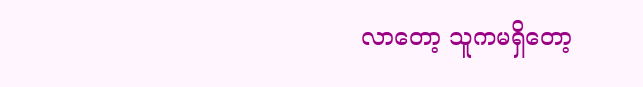လာတော့ သူကမရှိတော့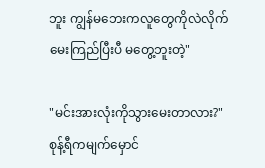ဘူး ကျွန်မဘေးကလူတွေကိုလဲလိုက်မေးကြည်ပြီးပီ မတွေ့ဘူးတဲ့"

"မင်းအားလုံးကိုသွားမေးတာလား?" စုန့်ရီကမျက်မှောင်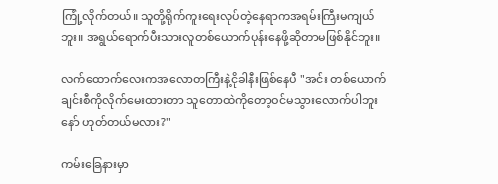ကြုံ့လိုက်တယ်။ သူတို့ရိုက်ကူးရေးလုပ်တဲ့နေရာကအရမ်းကြီးမကျယ်ဘူး။ အရွယ်ရောက်ပီးသားလူတစ်ယောက်ပုန်းနေဖို့ဆိုတာမဖြစ်နိုင်ဘူး။

လက်ထောက်လေးကအလောတကြီးနဲ့ငိုခါနီးဖြစ်နေပီ "အင်း တစ်ယောက်ချင်းစီကိုလိုက်မေးထားတာ သူတောထဲကိုတော့ဝင်မသွားလောက်ပါဘူးနော် ဟုတ်တယ်မလား?"

ကမ်းခြေနားမှာ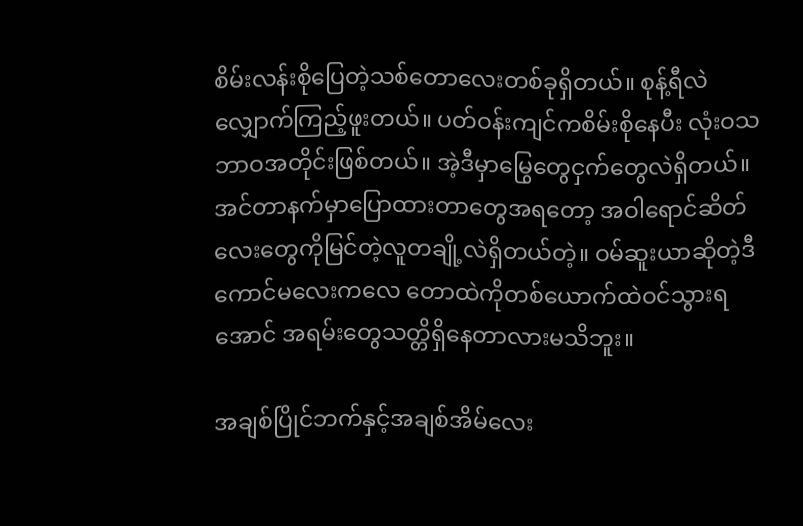စိမ်းလန်းစိုပြေတဲ့သစ်တောလေးတစ်ခုရှိတယ်။ စုန့်ရီလဲလျှောက်ကြည့်ဖူးတယ်။ ပတ်ဝန်းကျင်ကစိမ်းစိုနေပီး လုံးဝသဘာဝအတိုင်းဖြစ်တယ်။ အဲ့ဒီမှာမြွေတွေငှက်တွေလဲရှိတယ်။ အင်တာနက်မှာပြောထားတာတွေအရတော့ အဝါရောင်ဆိတ်လေးတွေကိုမြင်တဲ့လူတချို့လဲရှိတယ်တဲ့။ ဝမ်ဆူးယာဆိုတဲ့ဒီကောင်မလေးကလေ တောထဲကိုတစ်ယောက်ထဲဝင်သွားရအောင် အရမ်းတွေသတ္တိရှိနေတာလားမသိဘူး။

အချစ်ပြိုင်ဘက်နှင့်အချစ်အိမ်လေး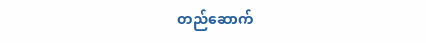တည်ဆောက်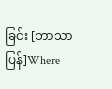ခြင်း [ဘာသာပြန်]Where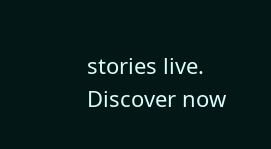stories live. Discover now